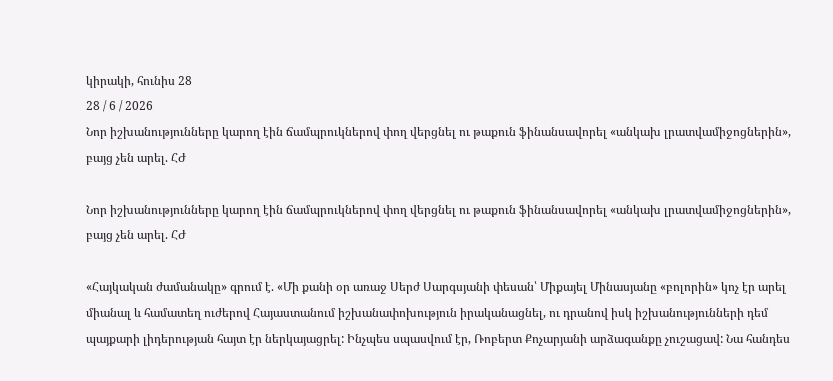կիրակի, հունիս 28
28 / 6 / 2026
Նոր իշխանությունները կարող էին ճամպրուկներով փող վերցնել ու թաքուն ֆինանսավորել «անկախ լրատվամիջոցներին», բայց չեն արել. ՀԺ

Նոր իշխանությունները կարող էին ճամպրուկներով փող վերցնել ու թաքուն ֆինանսավորել «անկախ լրատվամիջոցներին», բայց չեն արել. ՀԺ

«Հայկական ժամանակը» գրում է. «Մի քանի օր առաջ Սերժ Սարգսյանի փեսան՝ Միքայել Մինասյանը «բոլորին» կոչ էր արել միանալ և համատեղ ուժերով Հայաստանում իշխանափոխություն իրականացնել, ու դրանով իսկ իշխանությունների դեմ պայքարի լիդերության հայտ էր ներկայացրել: Ինչպես սպասվում էր, Ռոբերտ Քոչարյանի արձագանքը չուշացավ: Նա հանդես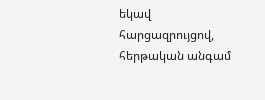եկավ հարցազրույցով, հերթական անգամ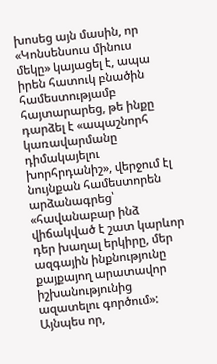խոսեց այն մասին, որ «Կոնսենսուս մինուս մեկը» կայացել է, ապա իրեն հատուկ բնածին համեստությամբ հայտարարեց, թե ինքը դարձել է «ապաշնորհ կառավարմանը դիմակայելու խորհրդանիշ», վերջում էլ նույնքան համեստորեն արձանագրեց՝ «հավանաբար ինձ վիճակված է շատ կարևոր դեր խաղալ երկիրը, մեր ազգային ինքնությունը քայքայող արատավոր իշխանությունից ազատելու գործում»: Այնպես որ,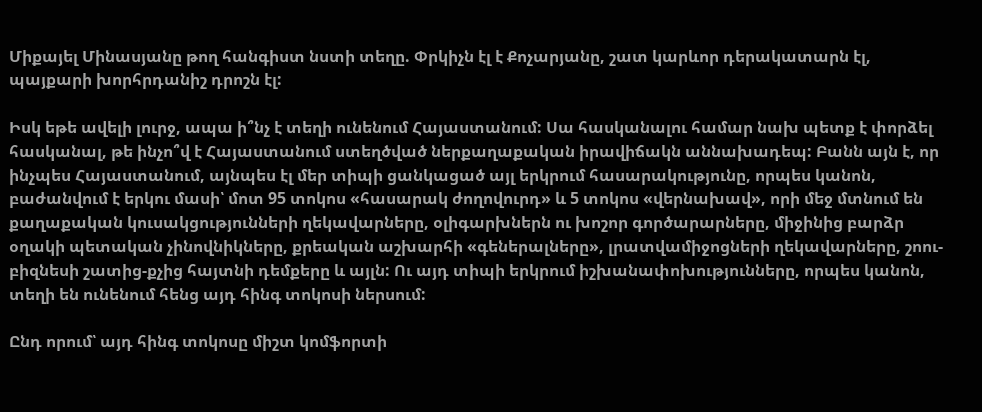Միքայել Մինասյանը թող հանգիստ նստի տեղը. Փրկիչն էլ է Քոչարյանը, շատ կարևոր դերակատարն էլ, պայքարի խորհրդանիշ դրոշն էլ:

Իսկ եթե ավելի լուրջ, ապա ի՞նչ է տեղի ունենում Հայաստանում: Սա հասկանալու համար նախ պետք է փորձել հասկանալ, թե ինչո՞վ է Հայաստանում ստեղծված ներքաղաքական իրավիճակն աննախադեպ: Բանն այն է, որ ինչպես Հայաստանում, այնպես էլ մեր տիպի ցանկացած այլ երկրում հասարակությունը, որպես կանոն, բաժանվում է երկու մասի՝ մոտ 95 տոկոս «հասարակ ժողովուրդ» և 5 տոկոս «վերնախավ», որի մեջ մտնում են քաղաքական կուսակցությունների ղեկավարները, օլիգարխներն ու խոշոր գործարարները, միջինից բարձր օղակի պետական չինովնիկները, քրեական աշխարհի «գեներալները», լրատվամիջոցների ղեկավարները, շոու-բիզնեսի շատից-քչից հայտնի դեմքերը և այլն: Ու այդ տիպի երկրում իշխանափոխությունները, որպես կանոն, տեղի են ունենում հենց այդ հինգ տոկոսի ներսում:

Ընդ որում՝ այդ հինգ տոկոսը միշտ կոմֆորտի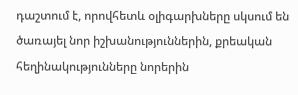դաշտում է, որովհետև օլիգարխները սկսում են ծառայել նոր իշխանություններին, քրեական հեղինակությունները նորերին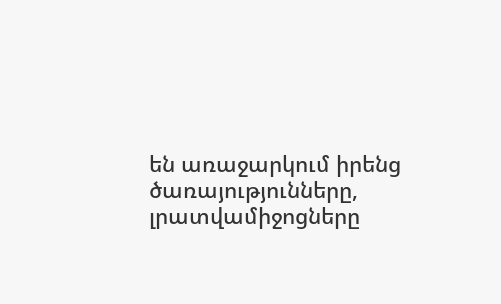են առաջարկում իրենց ծառայությունները, լրատվամիջոցները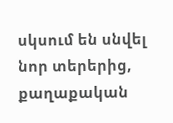սկսում են սնվել նոր տերերից, քաղաքական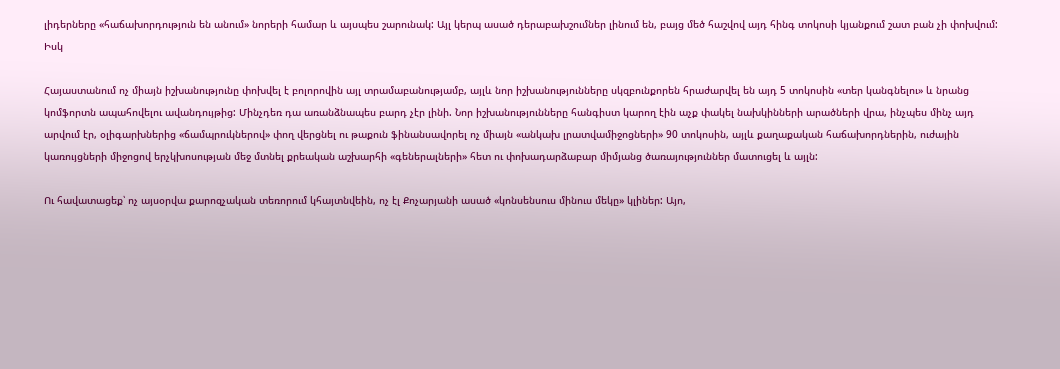լիդերները «հաճախորդություն են անում» նորերի համար և այսպես շարունակ: Այլ կերպ ասած դերաբախշումներ լինում են, բայց մեծ հաշվով այդ հինգ տոկոսի կյանքում շատ բան չի փոխվում: Իսկ

Հայաստանում ոչ միայն իշխանությունը փոխվել է բոլորովին այլ տրամաբանությամբ, այլև նոր իշխանությունները սկզբունքորեն հրաժարվել են այդ 5 տոկոսին «տեր կանգնելու» և նրանց կոմֆորտն ապահովելու ավանդույթից: Մինչդեռ դա առանձնապես բարդ չէր լինի. Նոր իշխանությունները հանգիստ կարող էին աչք փակել նախկինների արածների վրա, ինչպես մինչ այդ արվում էր, օլիգարխներից «ճամպրուկներով» փող վերցնել ու թաքուն ֆինանսավորել ոչ միայն «անկախ լրատվամիջոցների» 90 տոկոսին, այլև քաղաքական հաճախորդներին, ուժային կառույցների միջոցով երչկխոսության մեջ մտնել քրեական աշխարհի «գեներալների» հետ ու փոխադարձաբար միմյանց ծառայություններ մատուցել և այլն:

Ու հավատացեք՝ ոչ այսօրվա քարոզչական տեռորում կհայտնվեին, ոչ էլ Քոչարյանի ասած «կոնսենսուս մինուս մեկը» կլիներ: Այո,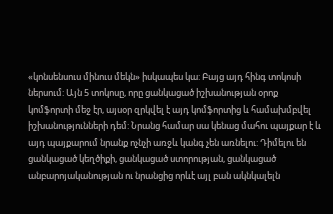«կոնսենսուս մինուս մեկն» իսկապես կա: Բայց այդ հինգ տոկոսի ներսում: Այն 5 տոկոսը, որը ցանկացած իշխանության օրոք կոմֆորտի մեջ էր, այսօր զրկվել է այդ կոմֆորտից և համախմբվել իշխանությունների դեմ: Նրանց համար սա կենաց մահու պայքար է և այդ պայքարում նրանք ոչնչի առջև կանգ չեն առնելու: Դիմելու են ցանկացած կեղծիքի, ցանկացած ստորության, ցանկացած անբարոյականության ու նրանցից որևէ այլ բան ակնկալելն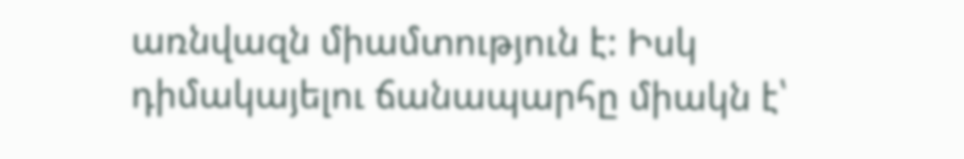առնվազն միամտություն է: Իսկ դիմակայելու ճանապարհը միակն է՝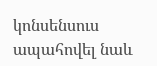կոնսենսուս ապահովել նաև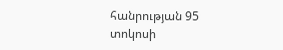հանրության 95 տոկոսի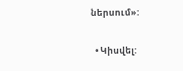ներսում»:

  • Կիսվել: